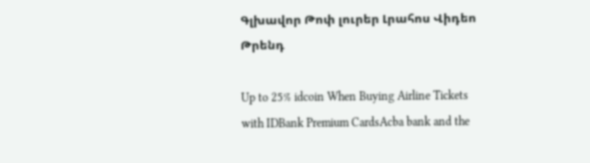Գլխավոր Թոփ լուրեր Լրահոս Վիդեո Թրենդ

Up to 25% idcoin When Buying Airline Tickets with IDBank Premium CardsAcba bank and the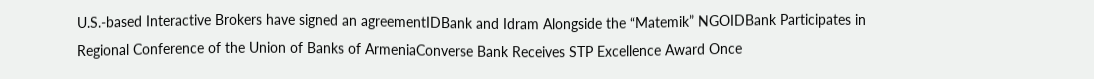U.S.-based Interactive Brokers have signed an agreementIDBank and Idram Alongside the “Matemik” NGOIDBank Participates in Regional Conference of the Union of Banks of ArmeniaConverse Bank Receives STP Excellence Award Once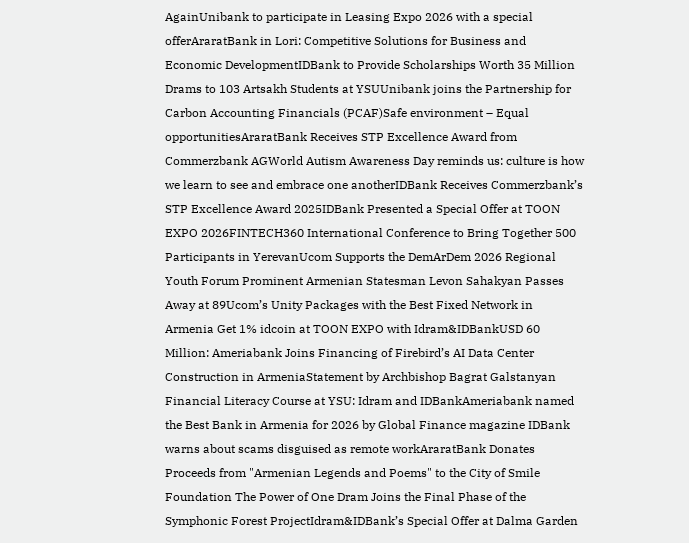AgainUnibank to participate in Leasing Expo 2026 with a special offerAraratBank in Lori: Competitive Solutions for Business and Economic DevelopmentIDBank to Provide Scholarships Worth 35 Million Drams to 103 Artsakh Students at YSUUnibank joins the Partnership for Carbon Accounting Financials (PCAF)Safe environment – Equal opportunitiesAraratBank Receives STP Excellence Award from Commerzbank AGWorld Autism Awareness Day reminds us: culture is how we learn to see and embrace one anotherIDBank Receives Commerzbank’s STP Excellence Award 2025IDBank Presented a Special Offer at TOON EXPO 2026FINTECH360 International Conference to Bring Together 500 Participants in YerevanUcom Supports the DemArDem 2026 Regional Youth Forum Prominent Armenian Statesman Levon Sahakyan Passes Away at 89Ucom’s Unity Packages with the Best Fixed Network in Armenia Get 1% idcoin at TOON EXPO with Idram&IDBankUSD 60 Million: Ameriabank Joins Financing of Firebird’s AI Data Center Construction in ArmeniaStatement by Archbishop Bagrat Galstanyan Financial Literacy Course at YSU: Idram and IDBankAmeriabank named the Best Bank in Armenia for 2026 by Global Finance magazine IDBank warns about scams disguised as remote workAraratBank Donates Proceeds from "Armenian Legends and Poems" to the City of Smile Foundation The Power of One Dram Joins the Final Phase of the Symphonic Forest ProjectIdram&IDBank’s Special Offer at Dalma Garden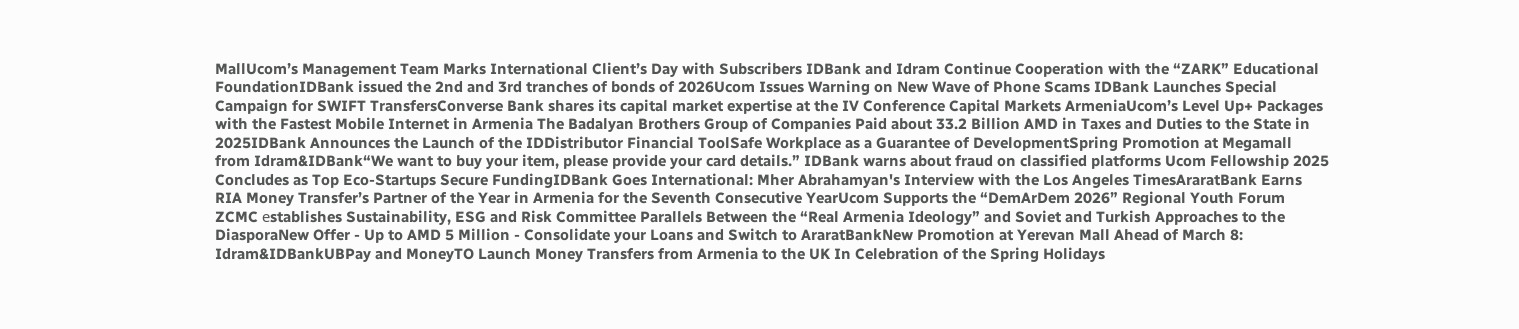MallUcom’s Management Team Marks International Client’s Day with Subscribers IDBank and Idram Continue Cooperation with the “ZARK” Educational FoundationIDBank issued the 2nd and 3rd tranches of bonds of 2026Ucom Issues Warning on New Wave of Phone Scams IDBank Launches Special Campaign for SWIFT TransfersConverse Bank shares its capital market expertise at the IV Conference Capital Markets ArmeniaUcom’s Level Up+ Packages with the Fastest Mobile Internet in Armenia The Badalyan Brothers Group of Companies Paid about 33.2 Billion AMD in Taxes and Duties to the State in 2025IDBank Announces the Launch of the IDDistributor Financial ToolSafe Workplace as a Guarantee of DevelopmentSpring Promotion at Megamall from Idram&IDBank“We want to buy your item, please provide your card details.” IDBank warns about fraud on classified platforms Ucom Fellowship 2025 Concludes as Top Eco-Startups Secure FundingIDBank Goes International: Mher Abrahamyan's Interview with the Los Angeles TimesAraratBank Earns RIA Money Transfer’s Partner of the Year in Armenia for the Seventh Consecutive YearUcom Supports the “DemArDem 2026” Regional Youth Forum ZCMC еstablishes Sustainability, ESG and Risk Committee Parallels Between the “Real Armenia Ideology” and Soviet and Turkish Approaches to the DiasporaNew Offer - Up to AMD 5 Million - Consolidate your Loans and Switch to AraratBankNew Promotion at Yerevan Mall Ahead of March 8: Idram&IDBankUBPay and MoneyTO Launch Money Transfers from Armenia to the UK In Celebration of the Spring Holidays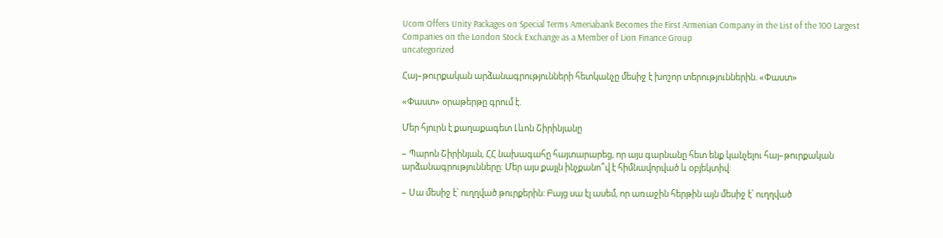Ucom Offers Unity Packages on Special Terms Ameriabank Becomes the First Armenian Company in the List of the 100 Largest Companies on the London Stock Exchange as a Member of Lion Finance Group
uncategorized

Հայ–թուրքական արձանագրությունների հետկանչը մեսիջ է խոշոր տերություններին. «Փաստ»

«Փաստ» օրաթերթը գրում է.

Մեր հյուրն է քաղաքագետ Լևոն Շիրինյանը

– Պարոն Շիրինյան, ՀՀ նախագահը հայտարարեց, որ այս գարնանը հետ ենք կանչելու հայ–թուրքական արձանագրությունները: Մեր այս քայլն ինչքանո՞վ է հիմնավորված և օբյեկտիվ:

– Սա մեսիջ է՝ ուղղված թուրքերին: Բայց սա էլ ասեմ, որ առաջին հերթին այն մեսիջ է՝ ուղղված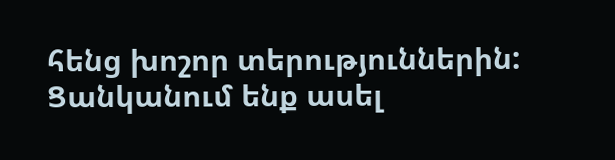հենց խոշոր տերություններին: Ցանկանում ենք ասել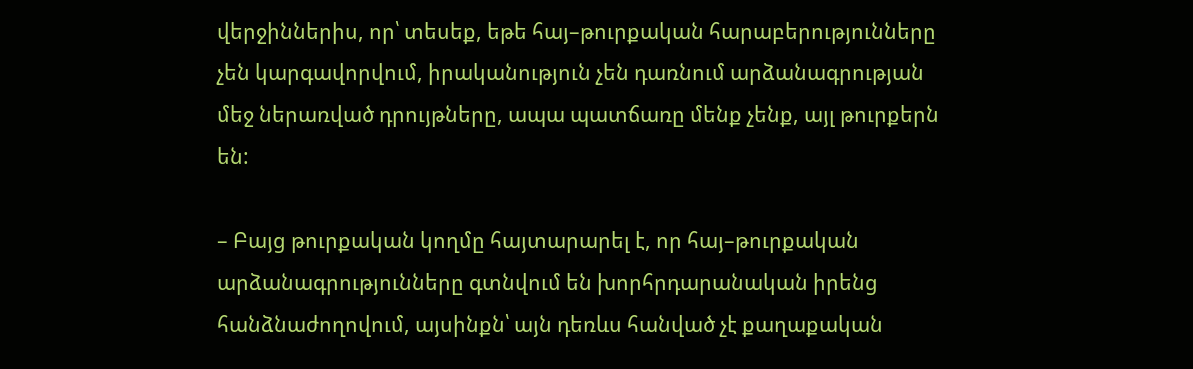վերջիններիս, որ՝ տեսեք, եթե հայ–թուրքական հարաբերությունները չեն կարգավորվում, իրականություն չեն դառնում արձանագրության մեջ ներառված դրույթները, ապա պատճառը մենք չենք, այլ թուրքերն են:

– Բայց թուրքական կողմը հայտարարել է, որ հայ–թուրքական արձանագրությունները գտնվում են խորհրդարանական իրենց հանձնաժողովում, այսինքն՝ այն դեռևս հանված չէ քաղաքական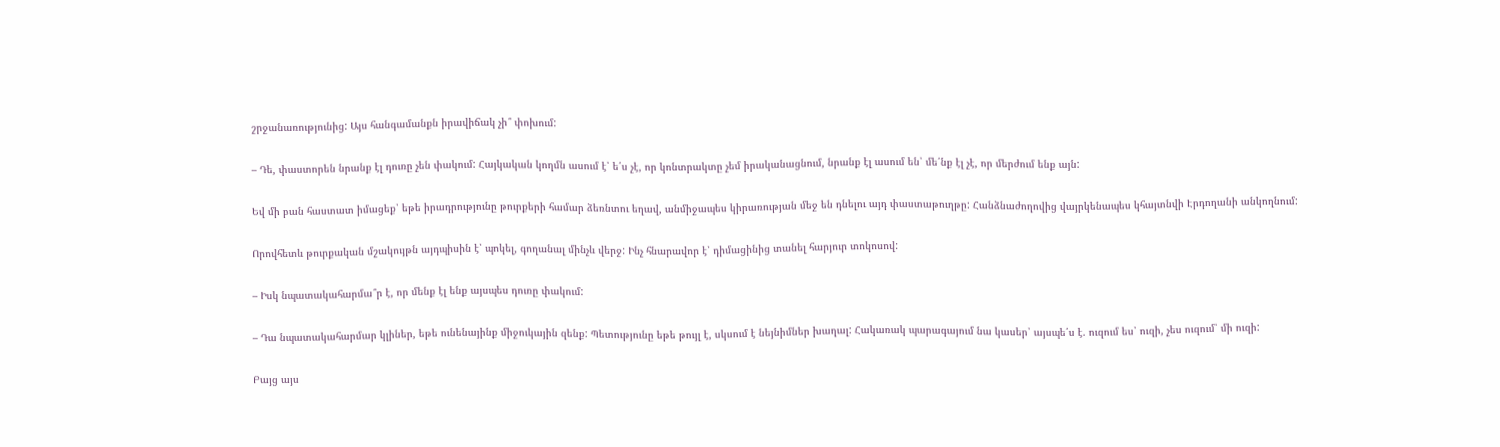շրջանառությունից: Այս հանգամանքն իրավիճակ չի՞ փոխում:

– Դե, փաստորեն նրանք էլ դուռը չեն փակում: Հայկական կողմն ասում է՝ ե՛ս չէ, որ կոնտրակտը չեմ իրականացնում, նրանք էլ ասում են՝ մե՛նք էլ չէ, որ մերժում ենք այն:

Եվ մի բան հաստատ իմացեք՝ եթե իրադրությունը թուրքերի համար ձեռնտու եղավ, անմիջապես կիրառության մեջ են դնելու այդ փաստաթուղթը: Հանձնաժողովից վայրկենապես կհայտնվի Էրդողանի անկողնում:

Որովհետև թուրքական մշակույթն այդպիսին է՝ պոկել, գողանալ մինչև վերջ: Ինչ հնարավոր է՝ դիմացինից տանել հարյուր տոկոսով:

– Իսկ նպատակահարմա՞ր է, որ մենք էլ ենք այսպես դուռը փակում:

– Դա նպատակահարմար կլիներ, եթե ունենայինք միջուկային զենք: Պետությունը եթե թույլ է, սկսում է նեյնիմներ խաղալ: Հակառակ պարագայում նա կասեր՝ այսպե՛ս է. ուզում ես՝ ուզի, չես ուզում՝ մի ուզի:

Բայց այս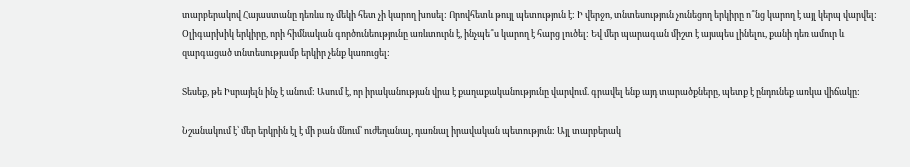տարբերակով Հայաստանը դեռևս ոչ մեկի հետ չի կարող խոսել: Որովհետև թույլ պետություն է: Ի վերջո, տնտեսություն չունեցող երկիրը ո՞նց կարող է այլ կերպ վարվել: Օլիգարխիկ երկիրը, որի հիմնական գործունեությունը առևտուրն է, ինչպե՞ս կարող է հարց լուծել: Եվ մեր պարագան միշտ է այսպես լինելու, քանի դեռ ամուր և զարգացած տնտեսությամբ երկիր չենք կառուցել:

Տեսեք, թե Իսրայելն ինչ է անում: Ասում է, որ իրականության վրա է քաղաքականությունը վարվում. գրավել ենք այդ տարածքները, պետք է ընդունեք առկա վիճակը:

Նշանակում է՝ մեր երկրին էլ է մի բան մնում՝ ուժեղանալ, դառնալ իրավական պետություն: Այլ տարբերակ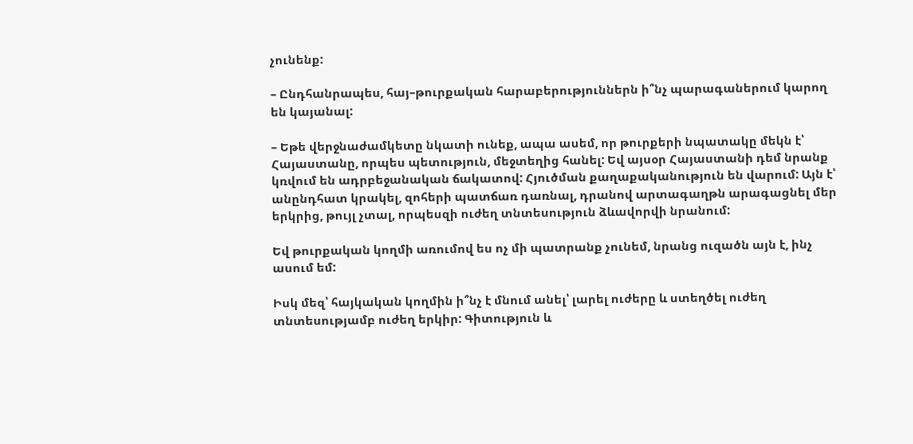չունենք:

– Ընդհանրապես, հայ–թուրքական հարաբերություններն ի՞նչ պարագաներում կարող են կայանալ:

– Եթե վերջնաժամկետը նկատի ունեք, ապա ասեմ, որ թուրքերի նպատակը մեկն է՝ Հայաստանը, որպես պետություն, մեջտեղից հանել: Եվ այսօր Հայաստանի դեմ նրանք կռվում են ադրբեջանական ճակատով: Հյուծման քաղաքականություն են վարում: Այն է՝ անընդհատ կրակել, զոհերի պատճառ դառնալ, դրանով արտագաղթն արագացնել մեր երկրից, թույլ չտալ, որպեսզի ուժեղ տնտեսություն ձևավորվի նրանում:

Եվ թուրքական կողմի առումով ես ոչ մի պատրանք չունեմ, նրանց ուզածն այն է, ինչ ասում եմ:

Իսկ մեզ՝ հայկական կողմին ի՞նչ է մնում անել՝ լարել ուժերը և ստեղծել ուժեղ տնտեսությամբ ուժեղ երկիր: Գիտություն և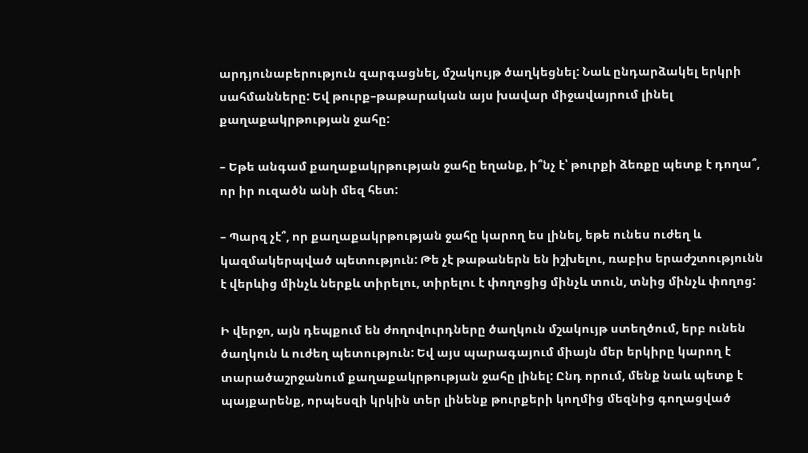արդյունաբերություն զարգացնել, մշակույթ ծաղկեցնել: Նաև ընդարձակել երկրի սահմանները: Եվ թուրք–թաթարական այս խավար միջավայրում լինել քաղաքակրթության ջահը:

– Եթե անգամ քաղաքակրթության ջահը եղանք, ի՞նչ է՝ թուրքի ձեռքը պետք է դողա՞, որ իր ուզածն անի մեզ հետ:

– Պարզ չէ՞, որ քաղաքակրթության ջահը կարող ես լինել, եթե ունես ուժեղ և կազմակերպված պետություն: Թե չէ թաթաներն են իշխելու, ռաբիս երաժշտությունն է վերևից մինչև ներքև տիրելու, տիրելու է փողոցից մինչև տուն, տնից մինչև փողոց:

Ի վերջո, այն դեպքում են ժողովուրդները ծաղկուն մշակույթ ստեղծում, երբ ունեն ծաղկուն և ուժեղ պետություն: Եվ այս պարագայում միայն մեր երկիրը կարող է տարածաշրջանում քաղաքակրթության ջահը լինել: Ընդ որում, մենք նաև պետք է պայքարենք, որպեսզի կրկին տեր լինենք թուրքերի կողմից մեզնից գողացված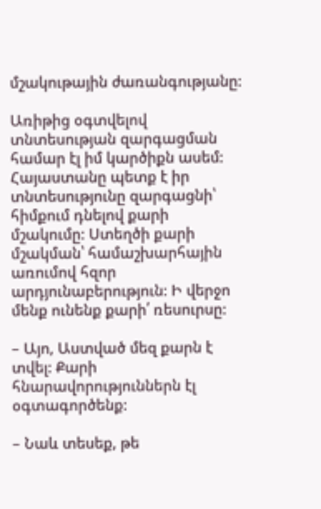մշակութային ժառանգությանը:

Առիթից օգտվելով տնտեսության զարգացման համար էլ իմ կարծիքն ասեմ: Հայաստանը պետք է իր տնտեսությունը զարգացնի՝ հիմքում դնելով քարի մշակումը: Ստեղծի քարի մշակման՝ համաշխարհային առումով հզոր արդյունաբերություն: Ի վերջո մենք ունենք քարի՛ ռեսուրսը:

– Այո, Աստված մեզ քարն է տվել: Քարի հնարավորություններն էլ օգտագործենք:

– Նաև տեսեք, թե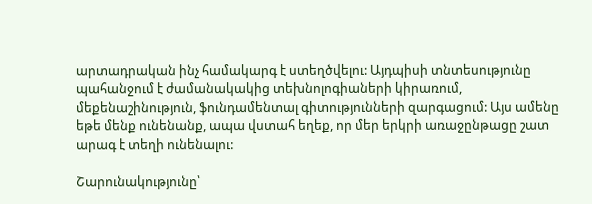արտադրական ինչ համակարգ է ստեղծվելու: Այդպիսի տնտեսությունը պահանջում է ժամանակակից տեխնոլոգիաների կիրառում, մեքենաշինություն, ֆունդամենտալ գիտությունների զարգացում: Այս ամենը եթե մենք ունենանք, ապա վստահ եղեք, որ մեր երկրի առաջընթացը շատ արագ է տեղի ունենալու:

Շարունակությունը՝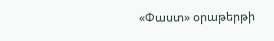«Փաստ» օրաթերթի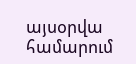այսօրվա համարում